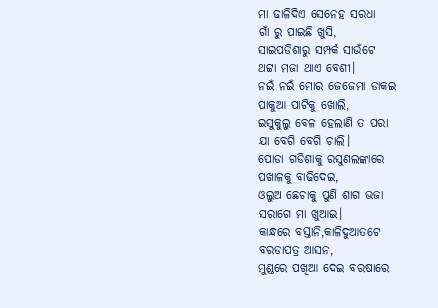ମା ଢାଳିଦିଏ ସେନେହ ସରଧା
ଗାଁ ରୁ ପାଇଛି ଖୁସି,
ସାଇପଡିଶାରୁ ସମ୍ପର୍କ ସାଉଁଟେ
ଥଟ୍ଟା ମଜା ଥାଏ ବେଶୀ।
ନଇଁ ନଇଁ ମୋର ଜେଜେମା ଡାକଇ
ପାକୁଆ ପାଟିକୁ ଖୋଲି,
ଇସୁକୁଲୁ ବେଳ ହେଲାଣି ତ ପରା
ଯା ବେଗି ବେଗି ଚାଲି।
ପୋଡା ଗଡିଶାକୁ ରସୁଣଲଙ୍କାରେ
ପଖାଳକୁ ବାଢିଦେଇ,
ଓଲୁଅ ଛେଚାକୁ ପୁଣି ଶାଗ ଭଜା
ସରାଗେ ମା ଖୁଆଇ।
କାନ୍ଧରେ ବସ୍ତାନି,କାଳିଦୁଆତଟେ
ବରଡାପତ୍ର ଆସନ,
ମୁଣ୍ଡରେ ପଖିଆ ଦେଇ ବରଷାରେ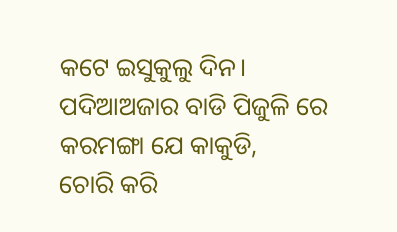କଟେ ଇସୁକୁଲୁ ଦିନ।
ପଦିଆଅଜାର ବାଡି ପିଜୁଳି ରେ
କରମଙ୍ଗା ଯେ କାକୁଡି,
ଚୋରି କରି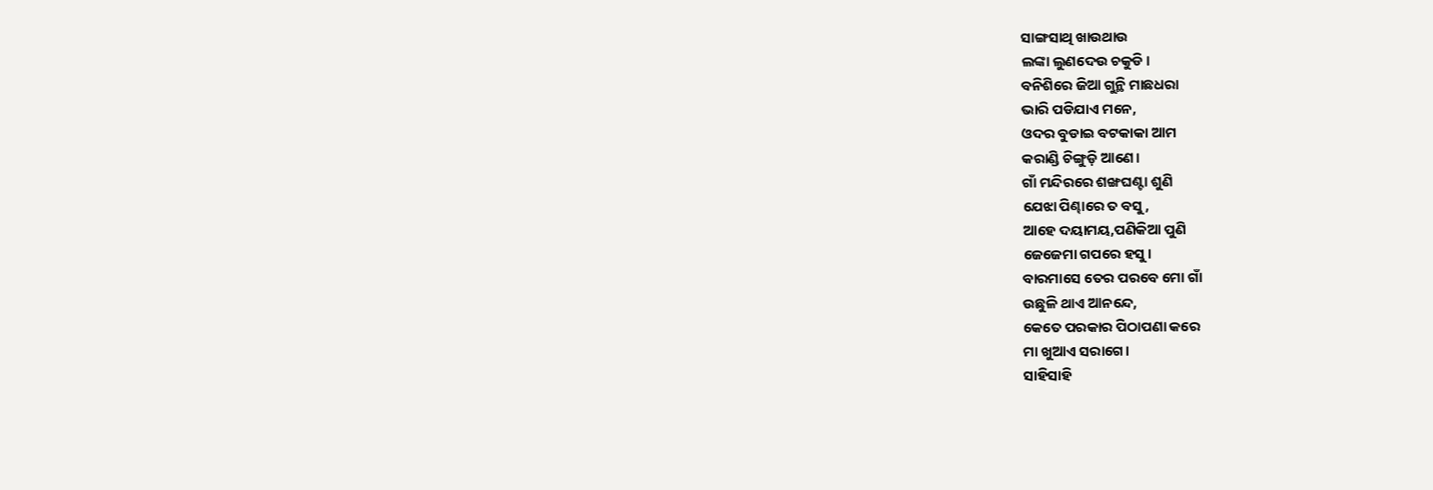ସାଙ୍ଗସାଥି ଖାଉଥାଉ
ଲଙ୍କା ଲୁଣଦେଉ ଚକୁଡି।
ବନିଶିରେ ଜିଆ ଗୁନ୍ଥି ମାଛଧରା
ଭାରି ପଡିଯାଏ ମନେ,
ଓଦର ବୁଡାଇ ବଟକାକା ଆମ
କରାଣ୍ଡି ଚିଙ୍ଗୁଡ଼ି ଆଣେ।
ଗାଁ ମନ୍ଦିରରେ ଶଙ୍ଖଘଣ୍ଟା ଶୁଣି
ଯେଝା ପିଣ୍ଢାରେ ତ ବସୁ,
ଆହେ ଦୟାମୟ,ପଣିକିଆ ପୁଣି
ଜେଜେମା ଗପରେ ହସୁ।
ବାରମାସେ ତେର ପରବେ ମୋ ଗାଁ
ଉଛୁଳି ଥାଏ ଆନନ୍ଦେ,
କେତେ ପରକାର ପିଠାପଣା କରେ
ମା ଖୁଆଏ ସରାଗେ।
ସାହିସାହି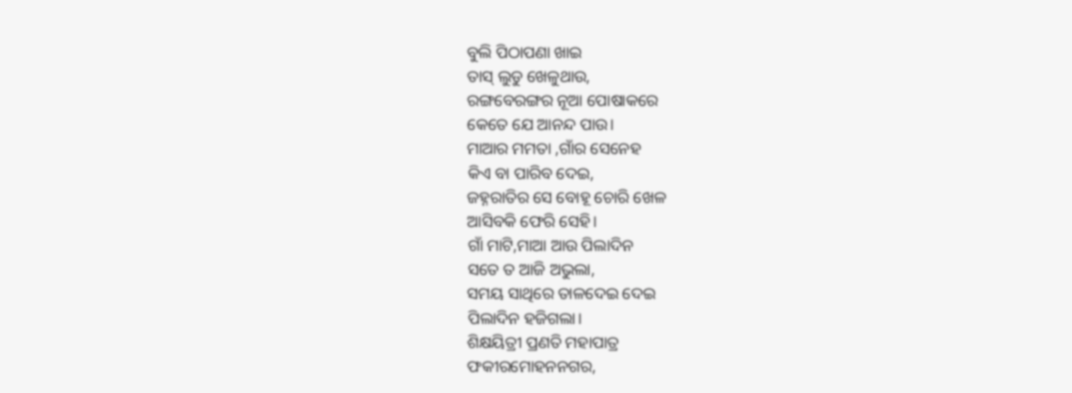ବୁଲି ପିଠାପଣା ଖାଇ
ତାସ୍ ଲୁଡୁ ଖେଳୁଥାଉ,
ରଙ୍ଗବେରଙ୍ଗର ନୂଆ ପୋଷାକରେ
କେତେ ଯେ ଆନନ୍ଦ ପାଉ।
ମାଆର ମମତା ,ଗାଁର ସେନେହ
କିଏ ବା ପାରିବ ଦେଇ,
ଜହ୍ନରାତିର ସେ ବୋହୂ ଚୋରି ଖେଳ
ଆସିବକି ଫେରି ସେହି।
ଗାଁ ମାଟି,ମାଆ ଆଉ ପିଲାଦିନ
ସତେ ତ ଆଜି ଅଭୁଲା,
ସମୟ ସାଥିରେ ତାଳଦେଇ ଦେଇ
ପିଲାଦିନ ହଜିଗଲା।
ଶିକ୍ଷୟିତ୍ରୀ ପ୍ରଣତି ମହାପାତ୍ର
ଫକୀରମୋହନନଗର,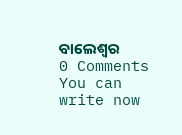ବାଲେଶ୍ୱର
0 Comments
You can write now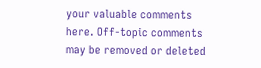your valuable comments here. Off-topic comments may be removed or deleted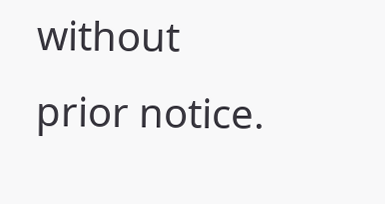without prior notice.